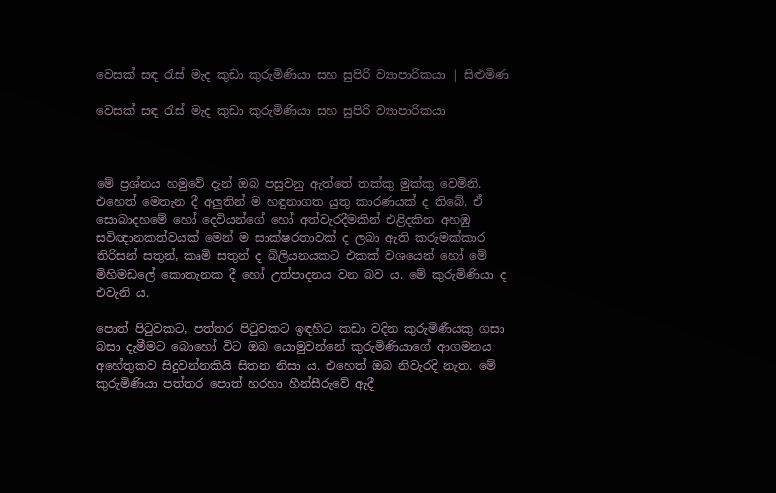වෙසක් සඳ රැස් මැද කුඩා කුරුමිණියා සහ සුපිරි ව්‍යාපාරිකයා | සිළුමිණ

වෙසක් සඳ රැස් මැද කුඩා කුරුමිණියා සහ සුපිරි ව්‍යාපාරිකයා



මේ ප්‍රශ්නය හමුවේ දැන් ඔබ පසුවනු ඇත්තේ තක්කු මුක්කු වෙමිනි. එහෙත් මෙතැන දී අලුතින් ම හඳුනාගත යුතු කාරණයක් ද තිබේ. ඒ සොබාදහමේ හෝ දෙවියන්ගේ හෝ අත්වැරදීමකින් එළිදකින අහඹු සවිඥානකත්වයක් මෙන් ම සාක්ෂරතාවක් ද ලබා ඇති කරුමක්කාර තිරිසන් සතුන්, කෘමි සතුන් ද බිලියනයකට එකක් වශයෙන් හෝ මේ මිහිමඩලේ කොතැනක දී හෝ උත්පාදනය වන බව ය. මේ කුරුමිණියා ද එවැනි ය.

පොත් පිටුවකට, පත්තර පිටුවකට ඉඳහිට කඩා වදින කුරුමිණීයකු ගසා බසා දැමීමට බොහෝ විට ඔබ යොමුවන්නේ කුරුමිණියාගේ ආගමනය අහේතුකව සිදුවන්නකියි සිතන නිසා ය. එහෙත් ඔබ නිවැරදි නැත. මේ කුරුමිණියා පත්තර පොත් හරහා හීන්සීරුවේ ඇදී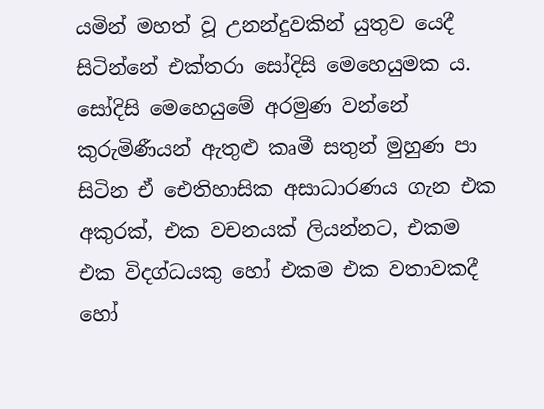යමින් මහත් වූ උනන්දුවකින් යුතුව යෙදී සිටින්නේ එක්තරා සෝදිසි මෙහෙයුමක ය. සෝදිසි මෙහෙයුමේ අරමුණ වන්නේ කුරුමිණීයන් ඇතුළු කෘමී සතුන් මුහුණ පා සිටින ඒ ඓතිහාසික අසාධාරණය ගැන එක අකුරක්, එක වචනයක් ලියන්නට, එකම එක විදග්ධයකු හෝ එකම එක වතාවකදී හෝ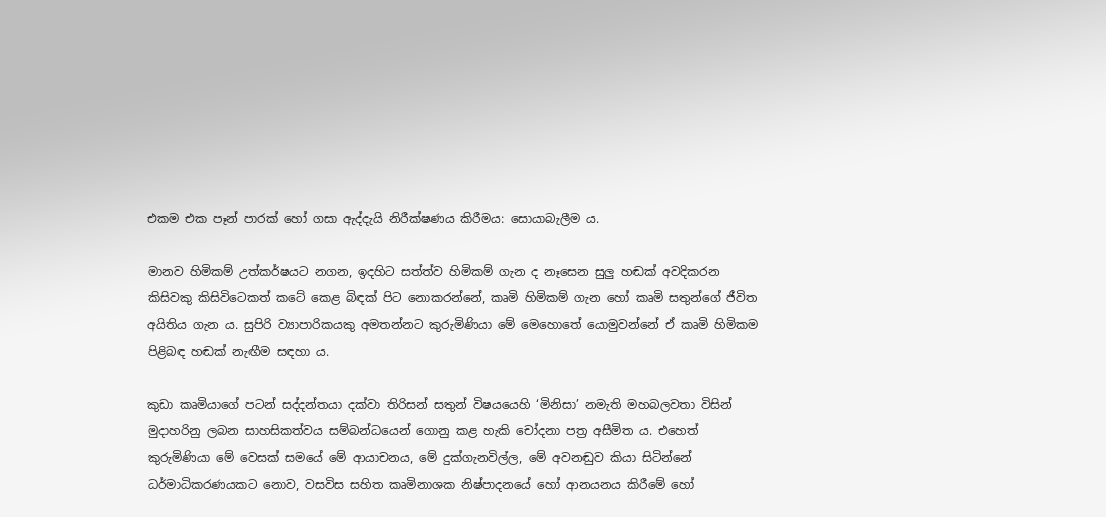එකම එක පෑන් පාරක් හෝ ගසා ඇද්දැයි නිරීක්ෂණය කිරීමය: සොයාබැලීම ය.

මානව හිමිකම් උත්කර්ෂයට නගන, ඉදහිට සත්ත්ව හිමිකම් ගැන ද නෑසෙන සුලු හඬක් අවදිකරන කිසිවකු කිසිවිටෙකත් කටේ කෙළ බිඳක් පිට නොකරන්නේ, කෘමි හිමිකම් ගැන හෝ කෘමි සතුන්ගේ ජීවිත අයිතිය ගැන ය. සුපිරි ව්‍යාපාරිකයකු අමතන්නට කුරුමිණියා මේ මෙහොතේ යොමුවන්නේ ඒ කෘමි හිමිකම පිළිබඳ හඬක් නැඟීම සඳහා ය.

කුඩා කෘමියාගේ පටන් සද්දන්තයා දක්වා තිරිසන් සතුන් විෂයයෙහි ‘මිනිසා’ නමැති මහබලවතා විසින් මුදාහරිනු ලබන සාහසිකත්වය සම්බන්ධයෙන් ගොනු කළ හැකි චෝදනා පත්‍ර අසීමිත ය. එහෙත් කුරුමිණියා මේ වෙසක් සමයේ මේ ආයාචනය, මේ දුක්ගැනවිල්ල, මේ අවනඬුව කියා සිටින්නේ ධර්මාධිකරණයකට නොව, වසවිස සහිත කෘමිනාශක නිෂ්පාදනයේ හෝ ආනයනය කිරීමේ හෝ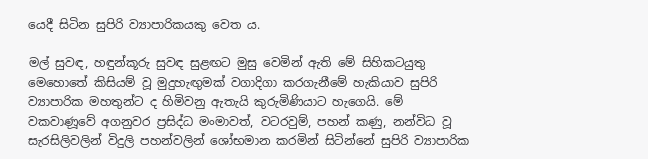යෙදී සිටින සුපිරි ව්‍යාපාරිකයකු වෙත ය.

මල් සුවඳ, හඳුන්කූරු සුවඳ සුළඟට මුසු වෙමින් ඇති මේ සිහිකටයුතු මෙහොතේ කිසියම් වූ මුදුහැඟුමක් වගාදිගා කරගැනීමේ හැකියාව සුපිරි ව්‍යාපාරික මහතුන්ට ද හිමිවනු ඇතැයි කුරුමිණියාට හැගෙයි. මේ වකවාණූවේ අගනුවර ප්‍රසිද්ධ මංමාවත්, වටරවුම්, පහන් කණු, නන්විධ වූ සැරසිලිවලින් විදුලි පහන්වලින් ශෝභමාන කරමින් සිටින්නේ සුපිරි ව්‍යාපාරික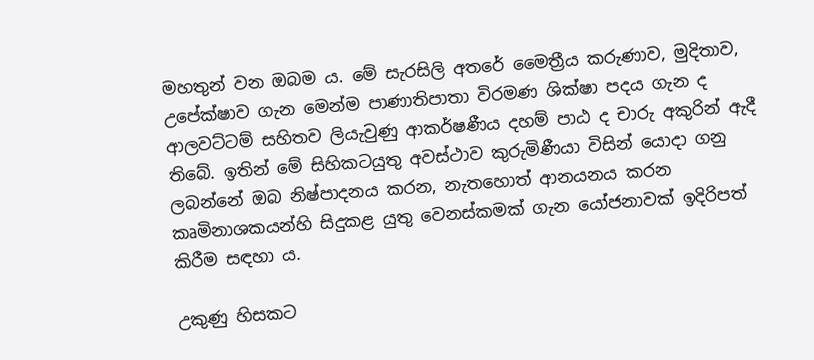මහතුන් වන ඔබම ය. මේ සැරසිලි අතරේ මෛත්‍රීය කරුණාව, මුදිතාව, උපේක්ෂාව ගැන මෙන්ම පාණාතිපාතා විරමණ ශික්ෂා පදය ගැන ද ආලවට්ටම් සහිතව ලියැවුණු ආකර්ෂණීය දහම් පාඨ ද චාරු අකුරින් ඇදී තිබේ. ඉතින් මේ සිහිකටයුතු අවස්ථාව කුරුමිණීයා විසින් යොදා ගනු ලබන්නේ ඔබ නිෂ්පාදනය කරන, නැතහොත් ආනයනය කරන කෘමිනාශකයන්හි සිදුකළ යුතු වෙනස්කමක් ගැන යෝජනාවක් ඉදිරිපත් කිරීම සඳහා ය.

උකුණු හිසකට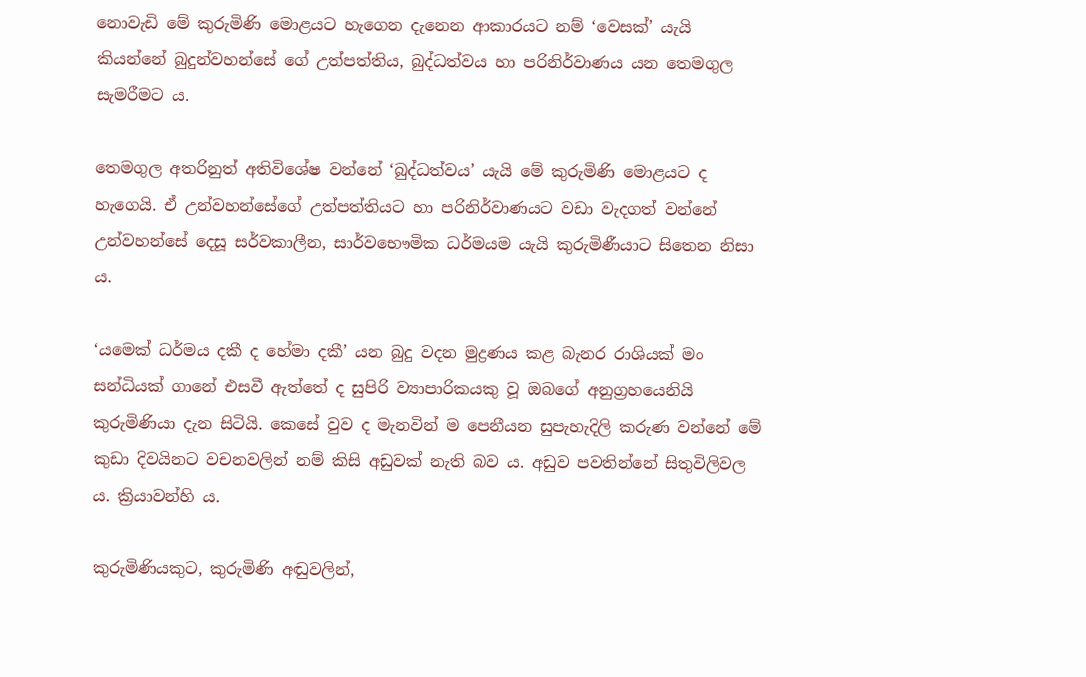නොවැඩි මේ කුරුමිණි මොළයට හැගෙන දැනෙන ආකාරයට නම් ‘වෙසක්’ යැයි කියන්නේ බුදුන්වහන්සේ ගේ උත්පත්තිය, බුද්ධත්වය හා පරිනිර්වාණය යන තෙමගුල සැමරීමට ය.

තෙමගුල අතරිනුත් අතිවිශේෂ වන්නේ ‘බුද්ධත්වය’ යැයි මේ කුරුමිණි මොළයට ද හැගෙයි. ඒ උන්වහන්සේගේ උත්පත්තියට හා පරිනිර්වාණයට වඩා වැදගත් වන්නේ උන්වහන්සේ දෙසූ සර්වකාලීන, සාර්වභෞමික ධර්මයම යැයි කුරුමිණීයාට සිතෙන නිසා ය.

‘යමෙක් ධර්මය දකී ද හේමා දකී’ යන බුදු වදන මුද්‍රණය කළ බැනර රාශියක් මං සන්ධියක් ගානේ එසවී ඇත්තේ ද සුපිරි ව්‍යාපාරිකයකු වූ ඔබගේ අනුග්‍රහයෙනියි කුරුමිණියා දැන සිටියි. කෙසේ වුව ද මැනවින් ම පෙනීයන සුපැහැදිලි කරුණ වන්නේ මේ කුඩා දිවයිනට වචනවලින් නම් කිසි අඩුවක් නැති බව ය. අඩුව පවතින්නේ සිතුවිලිවල ය. ක්‍රියාවන්හි ය.

කුරුමිණියකුට, කුරුමිණි අඬුවලින්,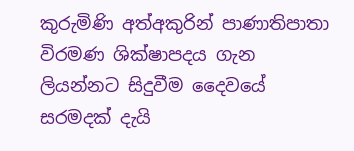කුරුමිණි අත්අකුරින් පාණාතිපාතා විරමණ ශික්ෂාපදය ගැන ලියන්නට සිදුවීම දෛවයේ සරමදක් දැයි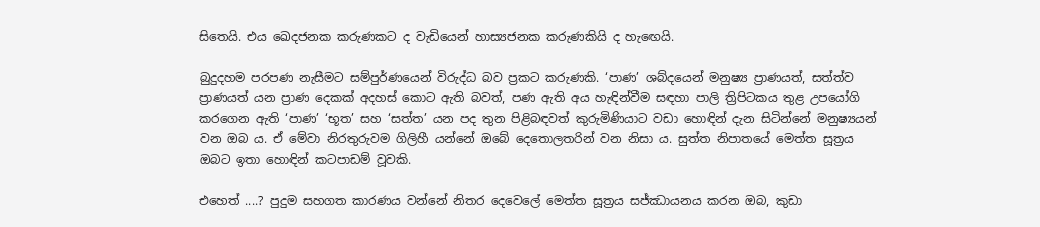සිතෙයි. එය ඛෙදජනක කරුණකට ද වැඩියෙන් හාස්‍යජනක කරුණකියි ද හැඟෙයි.

බුදුදහම පරපණ නැසීමට සම්පුර්ණයෙන් විරුද්ධ බව ප්‍රකට කරුණකි. ‘පාණ’ ශබ්දයෙන් මනුෂ්‍ය ප්‍රාණයත්, සත්ත්ව ප්‍රාණයත් යන ප්‍රාණ දෙකක් අදහස් කොට ඇති බවත්, පණ ඇති අය හැඳින්වීම සඳහා පාලි ත්‍රිපිටකය තුළ උපයෝගි කරගෙන ඇති ‘පාණ’ ‘භූත’ සහ ‘සත්ත’ යන පද තුන පිළිබඳවත් කුරුමිණියාට වඩා හොඳින් දැන සිටින්නේ මනුෂ්‍යයන් වන ඔබ ය. ඒ මේවා නිරතුරුවම ගිලිහී යන්නේ ඔබේ දෙතොලතරින් වන නිසා ය. සුත්ත නිපාතයේ මෙත්ත සූත්‍රය ඔබට ඉතා හොඳින් කටපාඩම් වූවකි.

එහෙත් ....? පුදුම සහගත කාරණය වන්නේ නිතර දෙවෙලේ මෙත්ත සූත්‍රය සජ්ඣායනය කරන ඔබ, කුඩා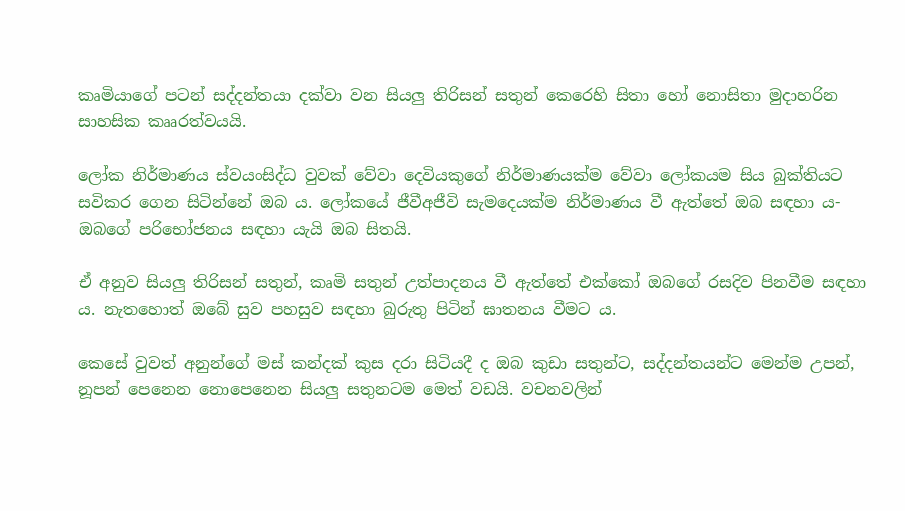කෘමියාගේ පටන් සද්දන්තයා දක්වා වන සියලු තිරිසන් සතුන් කෙරෙහි සිතා හෝ නොසිතා මුදාහරින සාහසික කෲරත්වයයි.

ලෝක නිර්මාණය ස්වයංසිද්ධ වුවක් වේවා දෙවියකුගේ නිර්මාණයක්ම වේවා ලෝකයම සිය බුක්තියට සවිකර ගෙන සිටින්නේ ඔබ ය. ලෝකයේ ජීවීඅජීවි සැමදෙයක්ම නිර්මාණය වී ඇත්තේ ඔබ සඳහා ය- ඔබගේ පරිභෝජනය සඳහා යැයි ඔබ සිතයි.

ඒ අනුව සියලු තිරිසන් සතුන්, කෘමි සතුන් උත්පාදනය වී ඇත්තේ එක්කෝ ඔබගේ රසදිව පිනවීම සඳහා ය. නැතහොත් ඔබේ සුව පහසුව සඳහා බුරුතු පිටින් ඝාතනය වීමට ය.

කෙසේ වුවත් අනුන්ගේ මස් කන්දක් කුස දරා සිටියදී ද ඔබ කුඩා සතුන්ට, සද්දන්තයන්ට මෙන්ම උපන්, නූපන් පෙනෙන නොපෙනෙන සියලු සතුනටම මෙත් වඩයි. වචනවලින්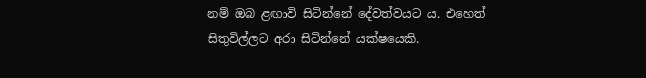නම් ඔබ ළඟාවි සිටින්නේ දේවත්වයට ය. එහෙත් සිතුවිල්ලට අරා සිටින්නේ යක්ෂයෙකි.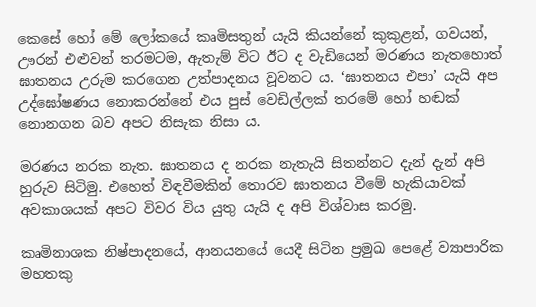කෙසේ හෝ මේ ලෝකයේ කෘමිසතුන් යැයි කියන්නේ කුකුළන්, ගවයන්, ඌරන් එළුවන් තරමටම, ඇතැම් විට ඊට ද වැඩියෙන් මරණය නැතහොත් ඝාතනය උරුම කරගෙන උත්පාදනය වූවනට ය. ‘ඝාතනය එපා’ යැයි අප උද්ඝෝෂණය නොකරන්නේ එය පුස් වෙඩිල්ලක් තරමේ හෝ හඬක් නොනගන බව අපට නිසැක නිසා ය.

මරණය නරක නැත. ඝාතනය ද නරක නැතැයි සිතන්නට දැන් දැන් අපි හුරුව සිටිමු. එහෙත් විඳවීමකින් තොරව ඝාතනය වීමේ හැකියාවක් අවකාශයක් අපට විවර විය යුතු යැයි ද අපි විශ්වාස කරමු.

කෘමිනාශක නිෂ්පාදනයේ, ආනයනයේ යෙදී සිටින ප්‍රමුඛ පෙළේ ව්‍යාපාරික මහතකු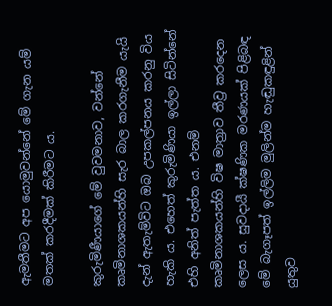ඇමතීමට අප යොමුවන්නේ මේ ගැන යම් මතක් කරදීමක් කිරීමට ය.

කුරුමිණීයාගේ මේ වුවමනාව, වන්නේ කෘමිනාශකයන්හි සැර බාල කරගැනීම යැයි දැන් ඇතැම්විට ඔබ උපකල්පනය කරනු විය හැකි ය. එහෙත් කුරුමිණියා ඉල්ලා සිටින්නේ එහි අනිත් පැත්ත ය. එනම් කෘමිනාශකයන්හි විෂ මාත්‍රාව තීව්‍ර කරදෙන ලෙස ය. සුවදායී ක්ෂණික මරණයක් පිළිබඳ මේ බැගෑපත් ඉල්ලිම මුලින්ම හැඬුකඳුළින් යුතුව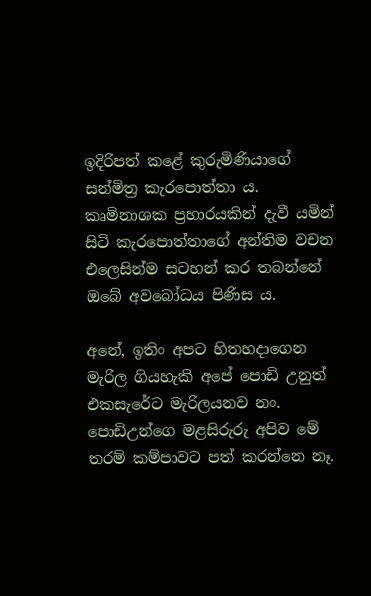ඉදිරිපත් කළේ කුරුමිණියාගේ සන්මිත්‍ර කැරපොත්තා ය. කෘමිනාශක ප්‍රහාරයකින් දැවී යමින් සිටි කැරපොත්තාගේ අන්තිම වචන එලෙසින්ම සටහන් කර තබන්නේ ඔබේ අවබෝධය පිණිස ය.

අනේ, ඉතිං අපට හිතහදාගෙන මැරිල ගියහැකි අපේ පොඩි උනුත් එකසැරේට මැරිලයනව නං. පොඩිඋන්ගෙ මළසිරුරු අපිව මේ තරම් කම්පාවට පත් කරන්නෙ නෑ.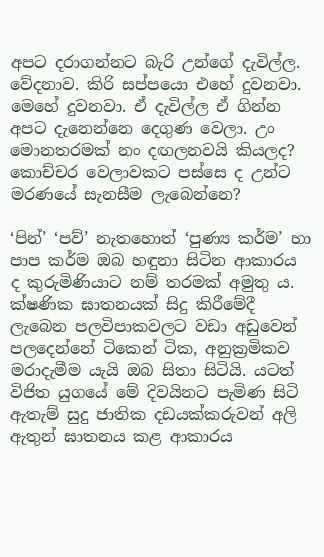අපට දරාගන්නට බැරි උන්ගේ දැවිල්ල. වේදනාව. කිරි සප්පයො එහේ දුවනවා. මෙහේ දුවනවා. ඒ දැවිල්ල ඒ ගින්න අපට දැනෙන්නෙ දෙගුණ වෙලා. උං මොනතරමක් නං දඟලනවයි කියලද? කොච්චර වෙලාවකට පස්සෙ ද උන්ට මරණයේ සැනසීම ලැබෙන්නෙ?

‘පින්’ ‘පව්’ නැතහොත් ‘පුණ්‍ය කර්ම’ හා පාප කර්ම ඔබ හඳුනා සිටින ආකාරය ද කුරුමිණියාට නම් තරමක් අමුතු ය. ක්ෂණික ඝාතනයක් සිදු කිරීමේදී ලැබෙන පලවිපාකවලට වඩා අඩුවෙන් පලදෙන්නේ ටිකෙන් ටික, අනුක්‍රමිකව මරාදැමීම යැයි ඔබ සිතා සිටියි. යටත් විජිත යුගයේ මේ දිවයිනට පැමිණ සිටි ඇතැම් සුදු ජාතික දඩයක්කරුවන් අලි ඇතුන් ඝාතනය කළ ආකාරය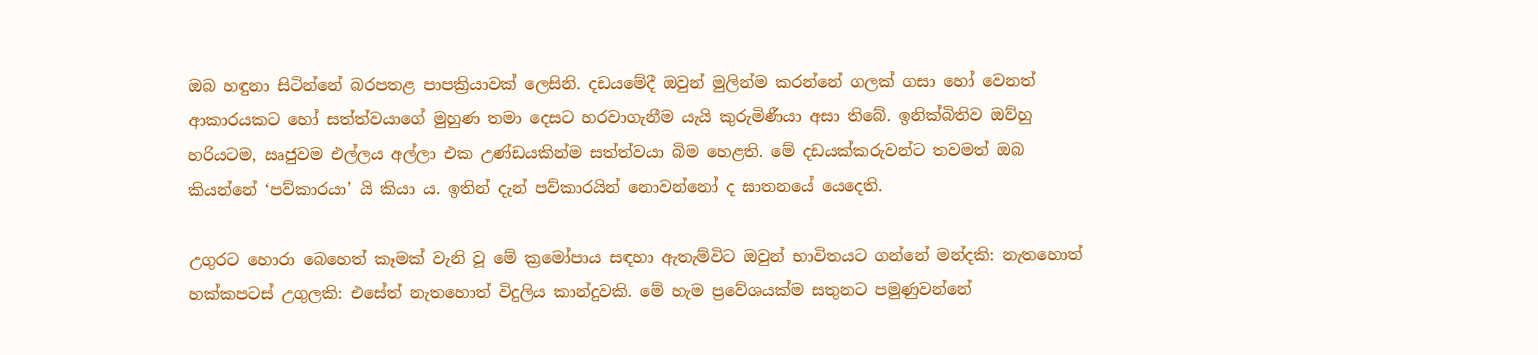ඔබ හඳුනා සිටින්නේ බරපතළ පාපක්‍රියාවක් ලෙසිනි. දඩයමේදී ඔවුන් මුලින්ම කරන්නේ ගලක් ගසා හෝ වෙනත් ආකාරයකට හෝ සත්ත්වයාගේ මුහුණ තමා දෙසට හරවාගැනීම යැයි කුරුමිණීයා අසා තිබේ. ඉනික්බිතිව ඔව්හු හරියටම, ඍජුවම එල්ලය අල්ලා එක උණ්ඩයකින්ම සත්ත්වයා බිම හෙළති. මේ දඩයක්කරුවන්ට තවමත් ඔබ කියන්නේ ‘පව්කාරයා’ යි කියා ය. ඉතින් දැන් පව්කාරයින් නොවන්නෝ ද ඝාතනයේ යෙදෙති.

උගුරට හොරා බෙහෙත් කෑමක් වැනි වූ මේ ක්‍රමෝපාය සඳහා ඇතැම්විට ඔවුන් භාවිතයට ගන්නේ මන්දකි: නැතහොත් හක්කපටස් උගුලකි: එසේත් නැතහොත් විදුලිය කාන්දුවකි. මේ හැම ප්‍රවේශයක්ම සතුනට පමුණුවන්නේ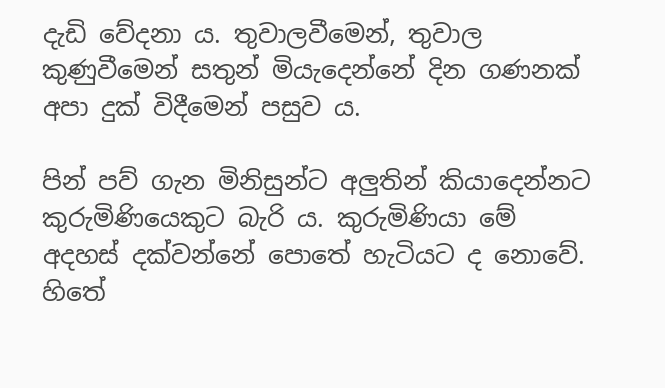දැඩි වේදනා ය. තුවාලවීමෙන්, තුවාල කුණුවීමෙන් සතුන් මියැදෙන්නේ දින ගණනක් අපා දුක් විදීමෙන් පසුව ය.

පින් පව් ගැන මිනිසුන්ට අලුතින් කියාදෙන්නට කුරුමිණියෙකුට බැරි ය. කුරුමිණියා මේ අදහස් දක්වන්නේ පොතේ හැටියට ද නොවේ. හිතේ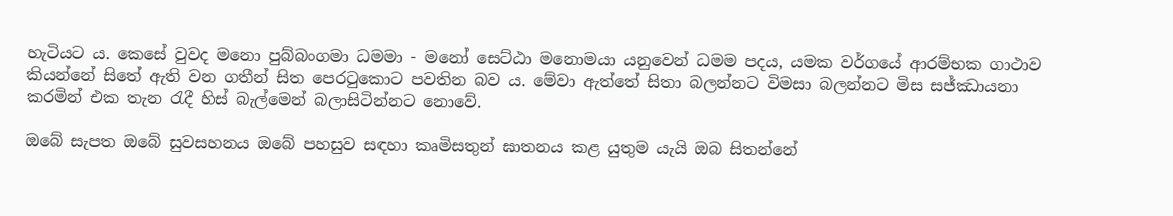හැටියට ය. කෙසේ වුවද මනො පුබ්බංගමා ධමමා - මනෝ සෙට්ඨා මනොමයා යනුවෙන් ධමම පදය, යමක වර්ගයේ ආරම්භක ගාථාව කියන්නේ සිතේ ඇති වන ගතීන් සිත පෙරටුකොට පවතින බව ය. මේවා ඇත්තේ සිතා බලන්නට විමසා බලන්නට මිස සජ්ඣායනා කරමින් එක තැන රැදී හිස් බැල්මෙන් බලාසිටින්නට නොවේ.

ඔබේ සැපත ඔබේ සුවසහනය ඔබේ පහසුව සඳහා කෘමිසතුන් ඝාතනය කළ යුතුම යැයි ඔබ සිතන්නේ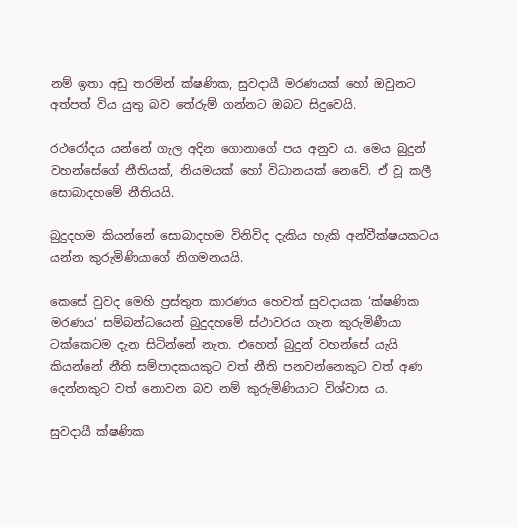නම් ඉතා අඩු තරමින් ක්ෂණික, සුවදායී මරණයක් හෝ ඔවුනට අත්පත් විය යුතු බව තේරුම් ගන්නට ඔබට සිදුවෙයි.

රථරෝදය යන්නේ ගැල අදින ගොනාගේ පය අනුව ය. මෙය බුදුන් වහන්සේගේ නීතියක්, නියමයක් හෝ විධානයක් නෙවේ. ඒ වූ කලී සොබාදහමේ නීතියයි.

බුදුදහම කියන්නේ සොබාදහම විනිවිද දැකිය හැකි අන්වීක්ෂයකටය යන්න කුරුමිණියාගේ නිගමනයයි.

කෙසේ වුවද මෙහි ප්‍රස්තුත කාරණය හෙවත් සුවදායක ‘ක්ෂණික මරණය’ සම්බන්ධයෙන් බුදුදහමේ ස්ථාවරය ගැන කුරුමිණීයා ටක්කෙටම දැන සිටින්නේ නැත. එහෙත් බුදුන් වහන්සේ යැයි කියන්නේ නීති සම්පාදකයකුට වත් නීති පනවන්නෙකුට වත් අණ දෙන්නකුට වත් නොවන බව නම් කුරුමිණියාට විශ්වාස ය.

සුවදායී ක්ෂණික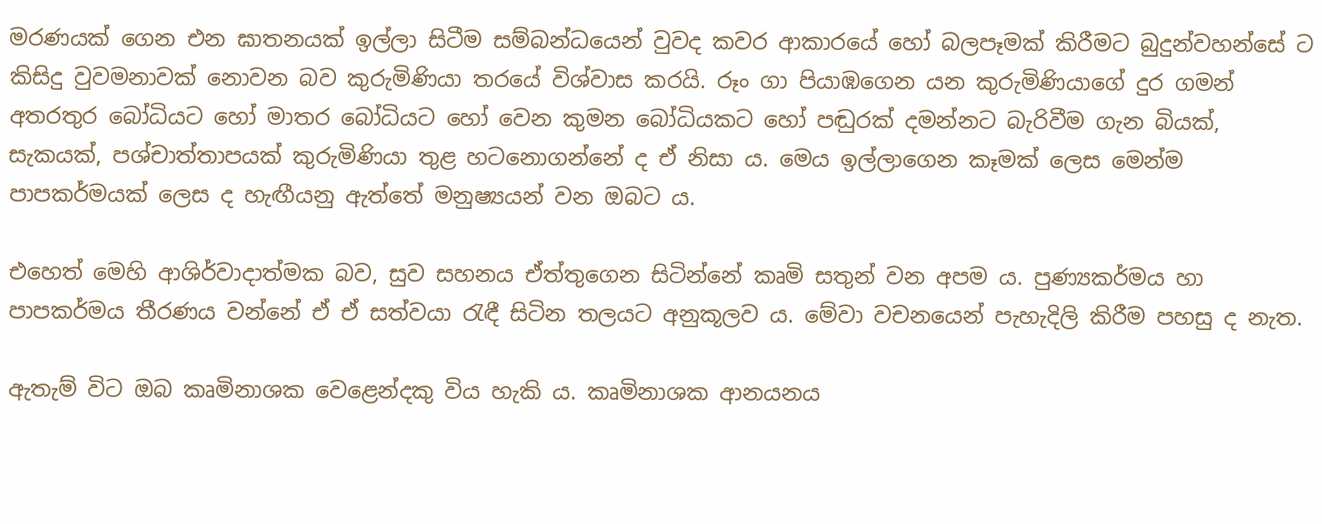මරණයක් ගෙන එන ඝාතනයක් ඉල්ලා සිටීම සම්බන්ධයෙන් වුවද කවර ආකාරයේ හෝ බලපෑමක් කිරීමට බුදුන්වහන්සේ ට කිසිදු වුවමනාවක් නොවන බව කුරුමිණියා තරයේ විශ්වාස කරයි. රූං ගා පියාඹගෙන යන කුරුමිණියාගේ දුර ගමන් අතරතුර බෝධියට හෝ මාතර බෝධියට හෝ වෙන කුමන බෝධියකට හෝ පඬුරක් දමන්නට බැරිවීම ගැන බියක්, සැකයක්, පශ්චාත්තාපයක් කුරුමිණියා තුළ හටනොගන්නේ ද ඒ නිසා ය. මෙය ඉල්ලාගෙන කෑමක් ලෙස මෙන්ම පාපකර්මයක් ලෙස ද හැඟීයනු ඇත්තේ මනුෂ්‍යයන් වන ඔබට ය.

එහෙත් මෙහි ආශිර්වාදාත්මක බව, සුව සහනය ඒත්තුගෙන සිටින්නේ කෘමි සතුන් වන අපම ය. පුණ්‍යකර්මය හා පාපකර්මය තීරණය වන්නේ ඒ ඒ සත්වයා රැඳී සිටින තලයට අනුකූලව ය. මේවා වචනයෙන් පැහැදිලි කිරීම පහසු ද නැත.

ඇතැම් විට ඔබ කෘමිනාශක වෙළෙන්දකු විය හැකි ය. කෘමිනාශක ආනයනය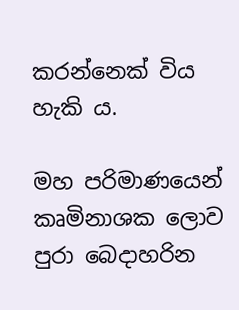කරන්නෙක් විය හැකි ය.

මහ පරිමාණයෙන් කෘමිනාශක ලොව පුරා බෙදාහරින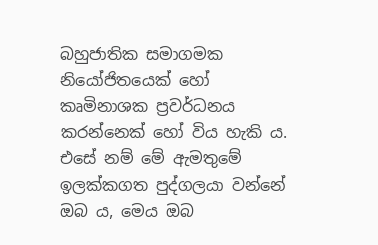බහුජාතික සමාගමක නියෝජිතයෙක් හෝ කෘමිනාශක ප්‍රවර්ධනය කරන්නෙක් හෝ විය හැකි ය. එසේ නම් මේ ඇමතුමේ ඉලක්කගත පුද්ගලයා වන්නේ ඔබ ය, මෙය ඔබ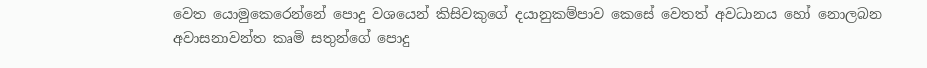වෙත යොමුකෙරෙන්නේ පොදු වශයෙන් කිසිවකුගේ දයානුකම්පාව කෙසේ වෙතත් අවධානය හෝ නොලබන අවාසනාවන්ත කෘමි සතුන්ගේ පොදු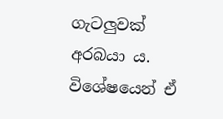ගැටලුවක් අරබයා ය. විශේෂයෙන් ඒ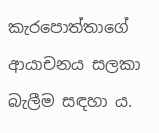කැරපොත්තාගේ ආයාචනය සලකා බැලීම සඳහා ය.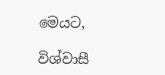මෙයට,

විශ්වාසී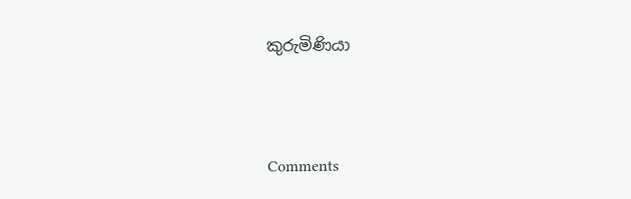කුරුමිණියා



Comments